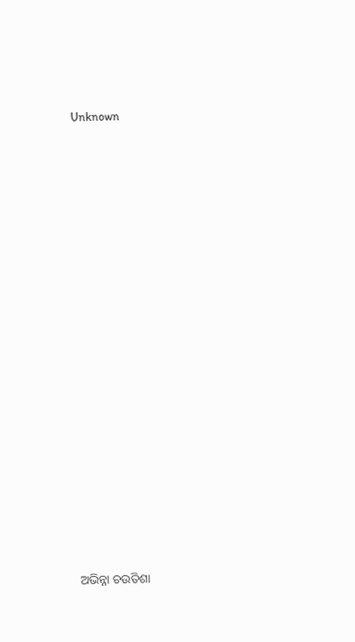Unknown



















ଅଭିନ୍ନା ଚଉତିଶା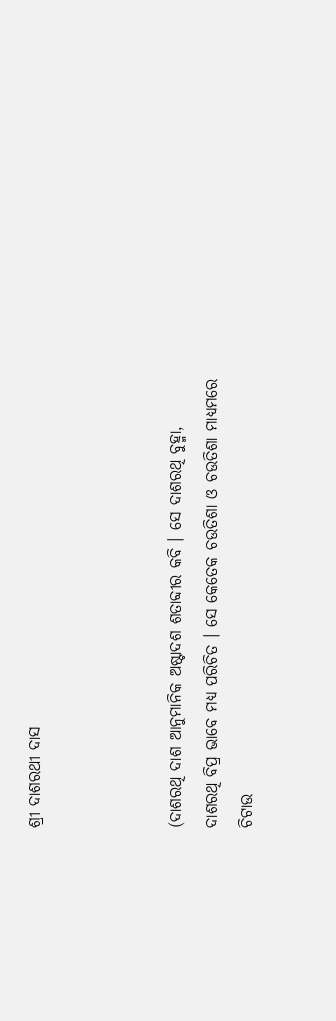ଶ୍ରୀ ଦାଶରଥୀ ଦାସ



(ଦାଶରଥି ଦାଶ ଆନୁମାନିକ ଅଷ୍ଟାଦଶ ଶତାବ୍ଦୀର କବି । ସେ ଦାଶରଥି ବୁହ୍ମା, ଦାଶରଥି ବିପ୍ର ଭାବେ ମଧ୍ୟ ପରିଚିତ । ସେ କେତେକ ଚଉତିଶା ଓ ଚଉତିଶା ମାଧ୍ୟମରେ ଚିଟାଉ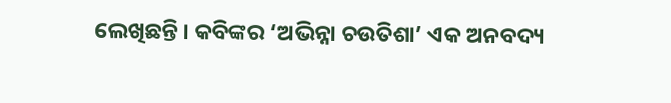ଲେଖିଛନ୍ତି । କବିଙ୍କର ‘ଅଭିନ୍ନା ଚଉତିଶା’ ଏକ ଅନବଦ୍ୟ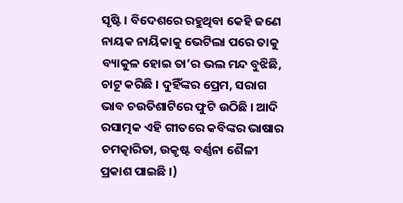ସୃଷ୍ଟି । ବିଦେଶରେ ରହୁଥିବା କେହି ଜଣେ ନାୟକ ନାୟିକାକୁ ଭେଟିଲା ପରେ ତାକୁ ବ୍ୟାକୁଳ ହୋଇ ତା’ର ଭଲ ମନ୍ଦ ବୁଝିଛି, ଚାଟୂ କରିଛି । ଦୁହିଁଙ୍କର ପ୍ରେମ, ସରାଗ ଭାବ ଚଉତିଶାଟିରେ ଫୁଟି ଉଠିଛି । ଆଦି ରସାତ୍ମକ ଏହି ଗୀତରେ କବିଙ୍କର ଭାଷାର ଚମତ୍କାରିତା, ଉକୃଷ୍ଟ ବର୍ଣ୍ଣନା ଶୈଳୀ ପ୍ରକାଶ ପାଇଛି ।)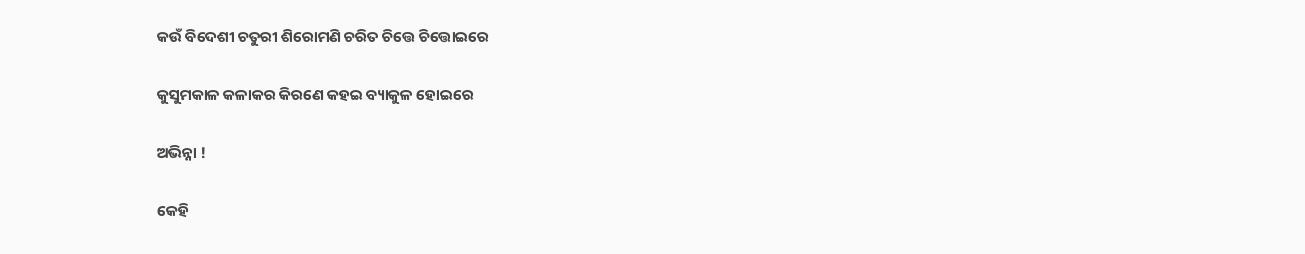କଉଁ ବିଦେଶୀ ଚତୁରୀ ଶିରୋମଣି ଚରିତ ଚିତ୍ତେ ଚିତ୍ତୋଇରେ

କୁସୁମକାଳ କଳାକର କିରଣେ କହଇ ବ୍ୟାକୁଳ ହୋଇରେ

ଅଭିନ୍ନା !

କେହି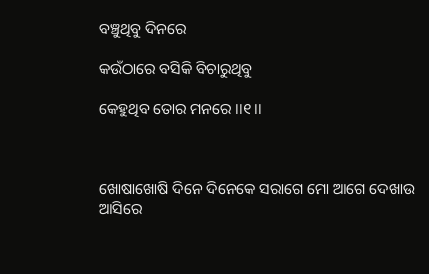ବଞ୍ଚୁଥିବୁ ଦିନରେ

କଉଁଠାରେ ବସିକି ବିଚାରୁଥିବୁ

କେହୁଥିବ ତୋର ମନରେ ।।୧।।



ଖୋଷାଖୋଷି ଦିନେ ଦିନେକେ ସରାଗେ ମୋ ଆଗେ ଦେଖାଉ ଆସିରେ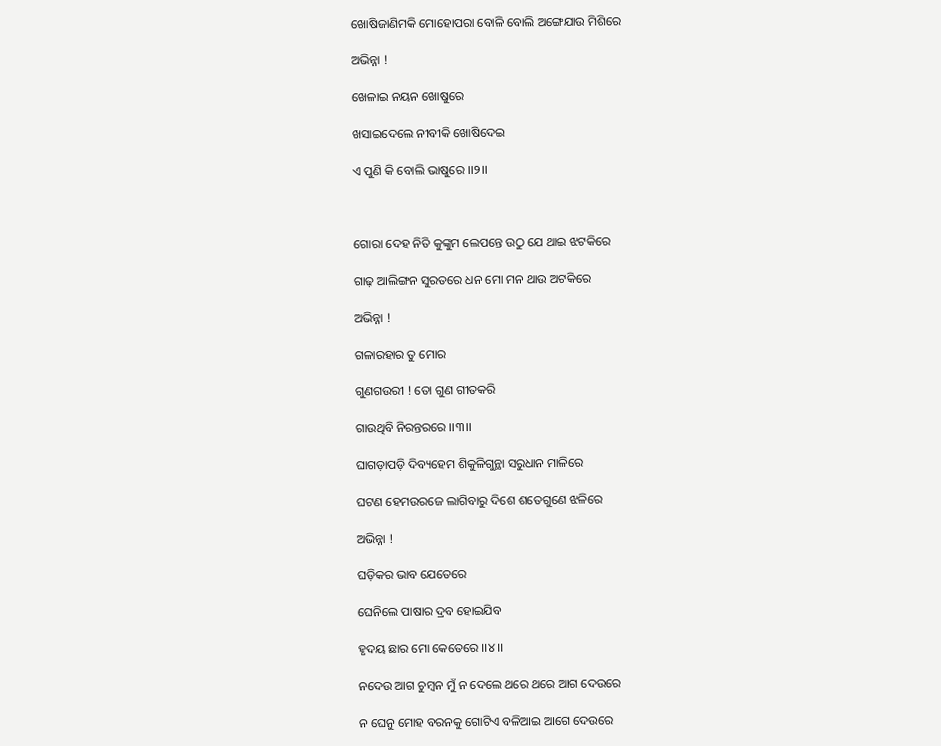ଖୋଷିଜାଣିମକି ମୋହୋପରା ବୋଳି ବୋଲି ଅଙ୍ଗେଯାଉ ମିଶିରେ

ଅଭିନ୍ନା !

ଖେଳାଇ ନୟନ ଖୋଷୁରେ

ଖସାଇଦେଲେ ନୀବୀକି ଖୋଷିଦେଇ

ଏ ପୁଣି କି ବୋଲି ଭାଷୁରେ ।।୨।।



ଗୋରା ଦେହ ନିତି କୁଙ୍କୁମ ଲେପନ୍ତେ ଉଠୁ ଯେ ଥାଇ ଝଟକିରେ

ଗାଢ଼ ଆଲିଙ୍ଗନ ସୁରତରେ ଧନ ମୋ ମନ ଥାଉ ଅଟକିରେ

ଅଭିନ୍ନା !

ଗଳାରହାର ତୁ ମୋର

ଗୁଣଗଉରୀ ! ତୋ ଗୁଣ ଗୀତକରି

ଗାଉଥିବି ନିରନ୍ତରରେ ।।୩।।

ଘାଗଡ଼ାପଡ଼ି ଦିବ୍ୟହେମ ଶିକୁଳିଗୁନ୍ଥା ସରୁଧାନ ମାଳିରେ

ଘଟଣ ହେମଉରଜେ ଲାଗିବାରୁ ଦିଶେ ଶତେଗୁଣେ ଝଳିରେ

ଅଭିନ୍ନା !

ଘଡ଼ିକର ଭାବ ଯେତେରେ

ଘେନିଲେ ପାଷାର ଦ୍ରବ ହୋଇଯିବ

ହୃଦୟ ଛାର ମୋ କେତେରେ ।।୪।।

ନଦେଉ ଆଗ ଚୁମ୍ବନ ମୁଁ ନ ଦେଲେ ଥରେ ଥରେ ଆଗ ଦେଉରେ

ନ ଘେନୁ ମୋହ ବରନକୁ ଗୋଟିଏ ବଳିଆଇ ଆଗେ ଦେଉରେ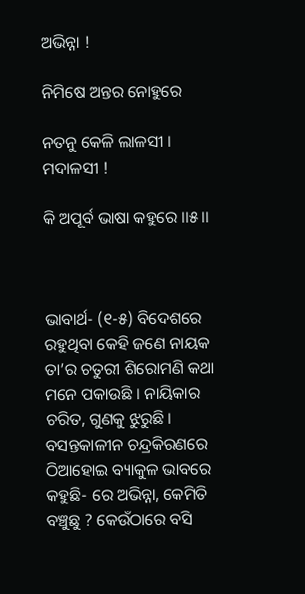ଅଭିନ୍ନା !

ନିମିଷେ ଅନ୍ତର ନୋହୁରେ

ନତନୁ କେଳି ଲାଳସୀ । ମଦାଳସୀ !

କି ଅପୂର୍ବ ଭାଷା କହୁରେ ।।୫।।



ଭାବାର୍ଥ- (୧-୫) ବିଦେଶରେ ରହୁଥିବା କେହି ଜଣେ ନାୟକ ତା’ର ଚତୁରୀ ଶିରୋମଣି କଥା ମନେ ପକାଉଛି । ନାୟିକାର ଚରିତ, ଗୁଣକୁ ଝୁରୁଛି । ବସନ୍ତକାଳୀନ ଚନ୍ଦ୍ରକିରଣରେ ଠିଆହୋଇ ବ୍ୟାକୁଳ ଭାବରେ କହୁଛି- ରେ ଅଭିନ୍ନା, କେମିତି ବଞ୍ଚୁଛୁ ? କେଉଁଠାରେ ବସି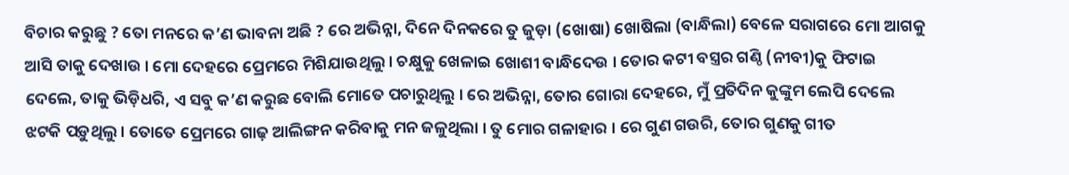ବିଚାର କରୁଛୁ ? ତୋ ମନରେ କ’ଣ ଭାବନା ଅଛି ? ରେ ଅଭିନ୍ନା, ଦିନେ ଦିନକରେ ତୁ ଜୁଡ଼ା (ଖୋଷା) ଖୋଷିଲା (ବାନ୍ଧିଲା) ବେଳେ ସରାଗରେ ମୋ ଆଗକୁ ଆସି ତାକୁ ଦେଖାଉ । ମୋ ଦେହରେ ପ୍ରେମରେ ମିଶିଯାଉଥିଲୁ । ଚକ୍ଷୁକୁ ଖେଳାଇ ଖୋଶୀ ବାନ୍ଧିଦେଉ । ତୋର କଟୀ ବସ୍ତ୍ରର ଗଣ୍ଠି (ନୀବୀ)କୁ ଫିଟାଇ ଦେଲେ, ତାକୁ ଭିଡ଼ିଧରି, ଏ ସବୁ କ’ଣ କରୁଛ ବୋଲି ମୋତେ ପଚାରୁଥିଲୁ । ରେ ଅଭିନ୍ନା, ତୋର ଗୋରା ଦେହରେ, ମୁଁ ପ୍ରତିଦିନ କୁଙ୍କୁମ ଲେପି ଦେଲେ ଝଟକି ପଡ଼ୁଥିଲୁ । ତୋତେ ପ୍ରେମରେ ଗାଢ଼ ଆଲିଙ୍ଗନ କରିବାକୁ ମନ ଜଳୁଥିଲା । ତୁ ମୋର ଗଳାହାର । ରେ ଗୁଣ ଗଉରି, ତୋର ଗୁଣକୁ ଗୀତ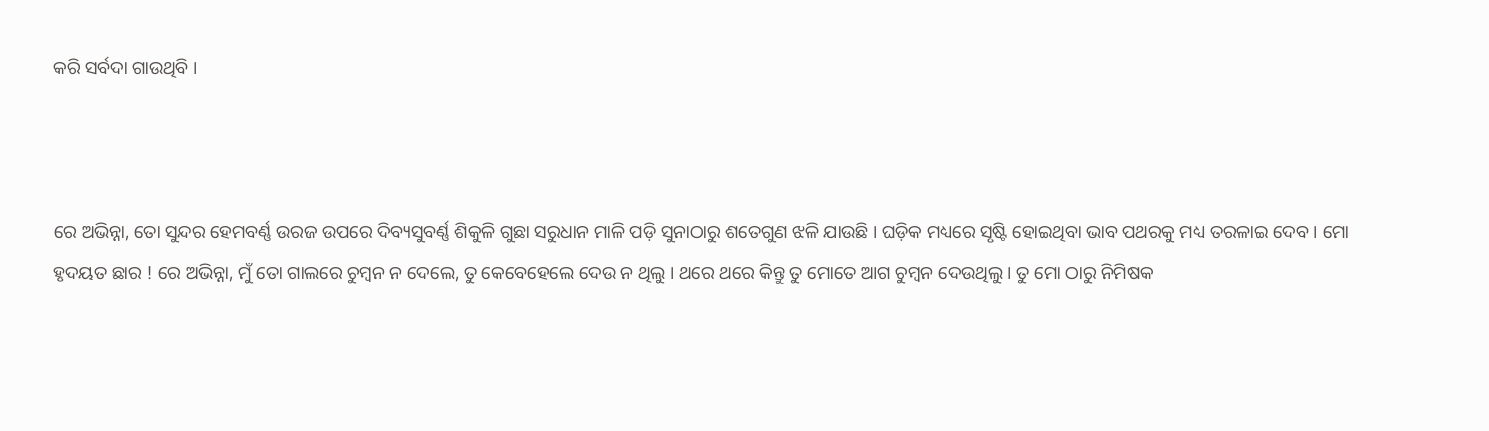କରି ସର୍ବଦା ଗାଉଥିବି ।



ରେ ଅଭିନ୍ନା, ତୋ ସୁନ୍ଦର ହେମବର୍ଣ୍ଣ ଉରଜ ଉପରେ ଦିବ୍ୟସୁବର୍ଣ୍ଣ ଶିକୁଳି ଗୁଛା ସରୁଧାନ ମାଳି ପଡ଼ି ସୁନାଠାରୁ ଶତେଗୁଣ ଝଳି ଯାଉଛି । ଘଡ଼ିକ ମଧ୍ୟରେ ସୃଷ୍ଟି ହୋଇଥିବା ଭାବ ପଥରକୁ ମଧ୍ୟ ତରଳାଇ ଦେବ । ମୋ ହୃଦୟତ ଛାର ! ରେ ଅଭିନ୍ନା, ମୁଁ ତୋ ଗାଲରେ ଚୁମ୍ବନ ନ ଦେଲେ, ତୁ କେବେହେଲେ ଦେଉ ନ ଥିଲୁ । ଥରେ ଥରେ କିନ୍ତୁ ତୁ ମୋତେ ଆଗ ଚୁମ୍ବନ ଦେଉଥିଲୁ । ତୁ ମୋ ଠାରୁ ନିମିଷକ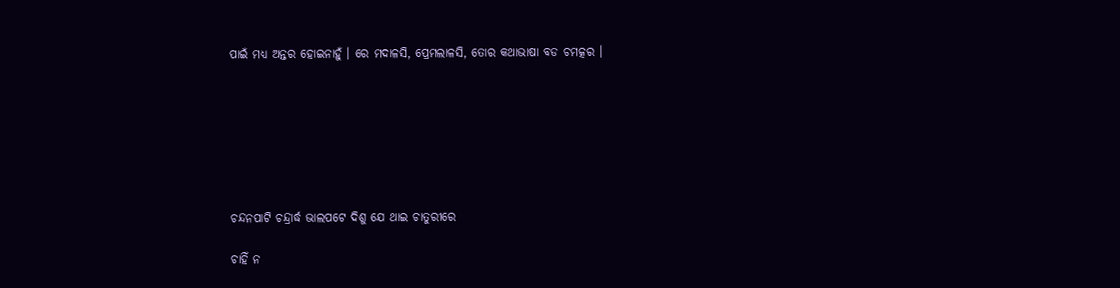ପାଇଁ ମଧ୍ୟ ଅନ୍ତର ହୋଇନାହୁଁ । ରେ ମଦାଳସି, ପ୍ରେମଲାଳସି, ତୋର କଥାଭାଷା ବଡ ଚମତ୍କର ।







ଚନ୍ଦନପାଟି ଚନ୍ଦ୍ରାର୍ଦ୍ଧ ଭାଲପଟେ ଦିଶୁ ଯେ ଥାଇ ଚାତୁରୀରେ

ଚାହିଁ ନ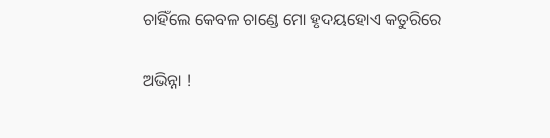ଚାହିଁଲେ କେବଳ ଚାଣ୍ଡେ ମୋ ହୃଦୟହୋଏ କତୁରିରେ

ଅଭିନ୍ନା !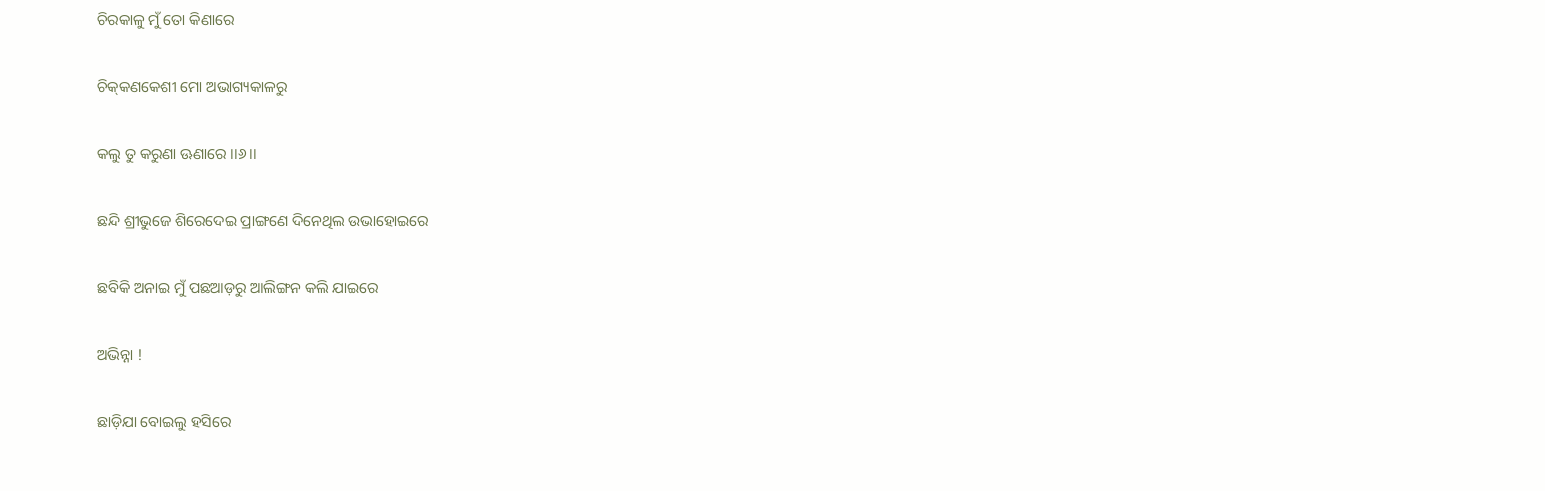ଚିରକାଳୁ ମୁଁ ତୋ କିଣାରେ

ଚିକ୍‌କଣକେଶୀ ମୋ ଅଭାଗ୍ୟକାଳରୁ

କଲୁ ତୁ କରୁଣା ଊଣାରେ ।।୬।।

ଛନ୍ଦି ଶ୍ରୀଭୁଜେ ଶିରେଦେଇ ପ୍ରାଙ୍ଗଣେ ଦିନେଥିଲ ଉଭାହୋଇରେ

ଛବିକି ଅନାଇ ମୁଁ ପଛଆଡ଼ରୁ ଆଲିଙ୍ଗନ କଲି ଯାଇରେ

ଅଭିନ୍ନା !

ଛାଡ଼ିଯା ବୋଇଲୁ ହସିରେ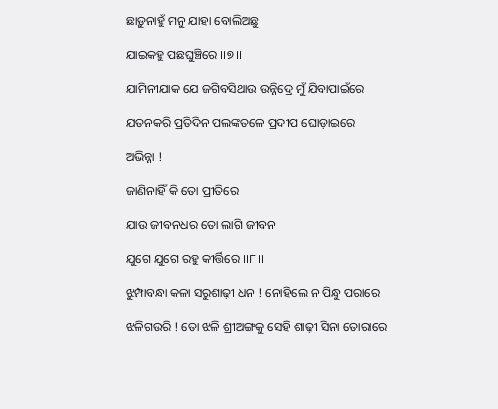ଛାଡ଼ୁନାହୁଁ ମନୁ ଯାହା ବୋଲିଅଛୁ

ଯାଇକହୁ ପଛଘୁଞ୍ଚିରେ ।।୭।।

ଯାମିନୀଯାକ ଯେ ଜଗିବସିଥାଉ ଉନ୍ନିଦ୍ରେ ମୁଁ ଯିବାପାଇଁରେ

ଯତନକରି ପ୍ରତିଦିନ ପଲଙ୍କତଳେ ପ୍ରଦୀପ ଘୋଡ଼ାଇରେ

ଅଭିନ୍ନା !

ଜାଣିନାହିଁ କି ତୋ ପ୍ରୀତିରେ

ଯାଉ ଜୀବନଧର ତୋ ଲାଗି ଜୀବନ

ଯୁଗେ ଯୁଗେ ରହୁ କୀର୍ତ୍ତିରେ ।।୮।।

ଝୁମ୍ପାବନ୍ଧା କଳା ସରୁଶାଢ଼ୀ ଧନ ! ନୋହିଲେ ନ ପିନ୍ଧୁ ପରାରେ

ଝଳିଗଉରି ! ତୋ ଝଳି ଶ୍ରୀଅଙ୍ଗକୁ ସେହି ଶାଢ଼ୀ ସିନା ତୋରାରେ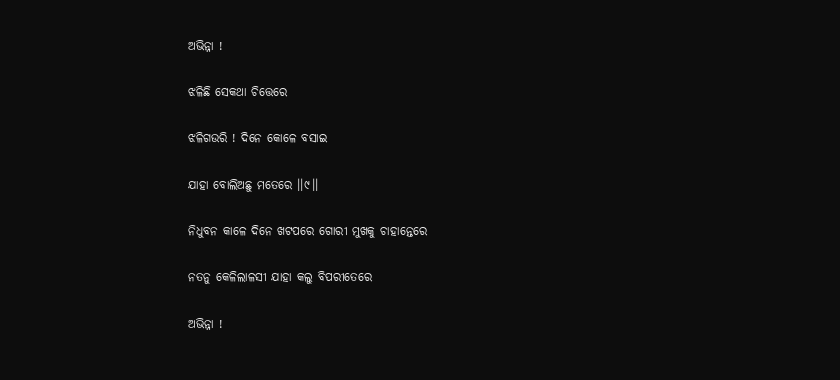ଅଭିନ୍ନା !

ଝଳିଛି ସେକଥା ଚିତ୍ତେରେ

ଝଳିଗଉରି ! ଦିନେ କୋଳେ ବସାଇ

ଯାହା ବୋଲିଅଛୁ ମତେରେ ।।୯।।

ନିଧୁବନ କାଳେ ଦିନେ ଖଟପରେ ଗୋରୀ ମୁଖକୁ ଚାହାନ୍ତେରେ

ନତନୁ କେଳିଲାଳସୀ ଯାହା କଲୁ ବିପରୀତେରେ

ଅଭିନ୍ନା !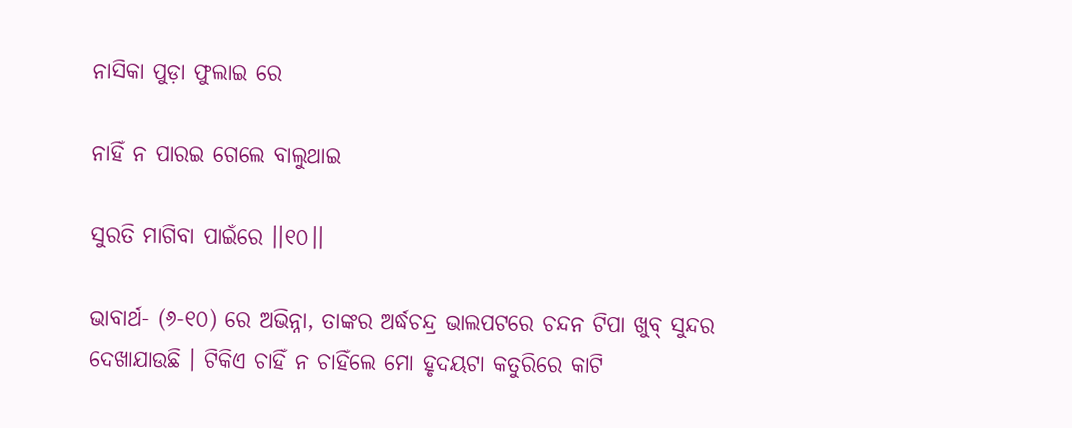ନାସିକା ପୁଡ଼ା ଫୁଲାଇ ରେ

ନାହିଁ ନ ପାରଇ ଗେଲେ ବାଲୁଥାଇ

ସୁରତି ମାଗିବା ପାଇଁରେ ।।୧୦।।

ଭାବାର୍ଥ- (୬-୧୦) ରେ ଅଭିନ୍ନା, ତାଙ୍କର ଅର୍ଦ୍ଧଚନ୍ଦ୍ର ଭାଲପଟରେ ଚନ୍ଦନ ଟିପା ଖୁବ୍‍ ସୁନ୍ଦର ଦେଖାଯାଉଛି । ଟିକିଏ ଚାହିଁ ନ ଚାହିଁଲେ ମୋ ହୃଦୟଟା କତୁରିରେ କାଟି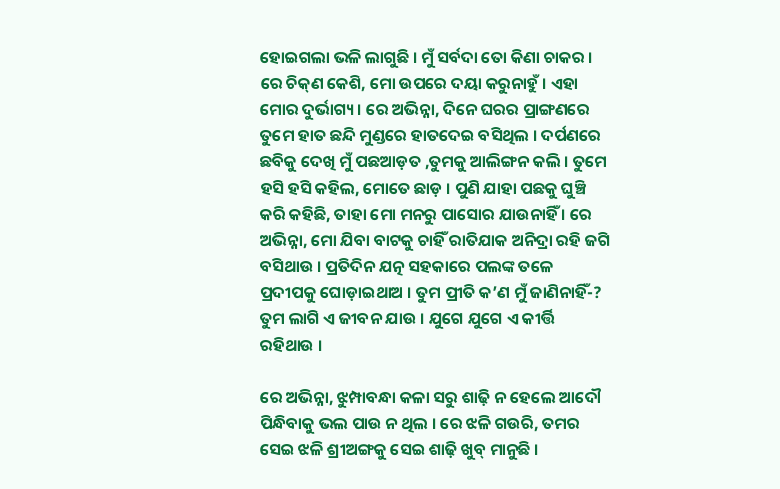ହୋଇଗଲା ଭଳି ଲାଗୁଛି । ମୁଁ ସର୍ବଦା ତୋ କିଣା ଚାକର । ରେ ଚିକ୍‍ଣ କେଶି, ମୋ ଉପରେ ଦୟା କରୁନାହୁଁ । ଏହା ମୋର ଦୁର୍ଭାଗ୍ୟ । ରେ ଅଭିନ୍ନା, ଦିନେ ଘରର ପ୍ରାଙ୍ଗଣରେ ତୁମେ ହାତ ଛନ୍ଦି ମୁଣ୍ଡରେ ହାତଦେଇ ବସିଥିଲ । ଦର୍ପଣରେ ଛବିକୁ ଦେଖି ମୁଁ ପଛଆଡ଼ତ ,ତୁମକୁ ଆଲିଙ୍ଗନ କଲି । ତୁମେ ହସି ହସି କହିଲ, ମୋତେ ଛାଡ଼ । ପୁଣି ଯାହା ପଛକୁ ଘୁଞ୍ଚି କରି କହିଛି, ତାହା ମୋ ମନରୁ ପାସୋର ଯାଉନାହିଁ । ରେ ଅଭିନ୍ନା, ମୋ ଯିବା ବାଟକୁ ଚାହିଁ ରାତିଯାକ ଅନିଦ୍ରା ରହି ଜଗି ବସିଥାଉ । ପ୍ରତିଦିନ ଯତ୍ନ ସହକାରେ ପଲଙ୍କ ତଳେ ପ୍ରଦୀପକୁ ଘୋଡ଼ାଇଥାଅ । ତୁମ ପ୍ରୀତି କ’ଣ ମୁଁ ଜାଣିନାହିଁ-? ତୁମ ଲାଗି ଏ ଜୀବନ ଯାଉ । ଯୁଗେ ଯୁଗେ ଏ କୀର୍ତ୍ତି ରହିଥାଉ ।

ରେ ଅଭିନ୍ନା, ଝୁମ୍ପାବନ୍ଧା କଳା ସରୁ ଶାଢ଼ି ନ ହେଲେ ଆଦୌ ପିନ୍ଧିବାକୁ ଭଲ ପାଉ ନ ଥିଲ । ରେ ଝଳି ଗଉରି, ତମର ସେଇ ଝଳି ଶ୍ରୀଅଙ୍ଗକୁ ସେଇ ଶାଢ଼ି ଖୁବ୍ ମାନୁଛି ।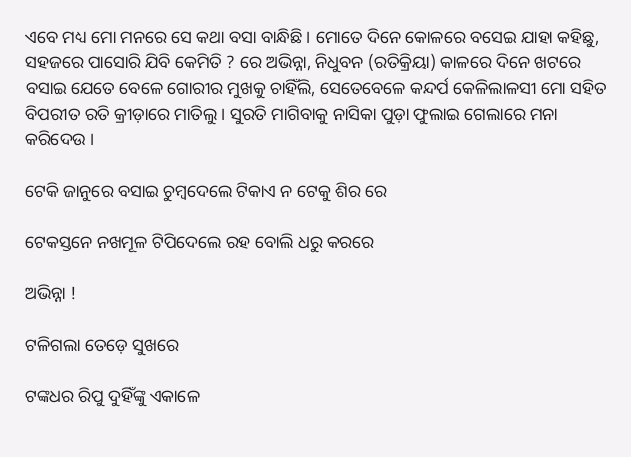ଏବେ ମଧ୍ୟ ମୋ ମନରେ ସେ କଥା ବସା ବାନ୍ଧିଛି । ମୋତେ ଦିନେ କୋଳରେ ବସେଇ ଯାହା କହିଛୁ, ସହଜରେ ପାସୋରି ଯିବି କେମିତି ? ରେ ଅଭିନ୍ନା, ନିଧୁବନ (ରତିକ୍ରିୟା) କାଳରେ ଦିନେ ଖଟରେ ବସାଇ ଯେତେ ବେଳେ ଗୋରୀର ମୁଖକୁ ଚାହିଁଲି, ସେତେବେଳେ କନ୍ଦର୍ପ କେଳିଲାଳସୀ ମୋ ସହିତ ବିପରୀତ ରତି କ୍ରୀଡ଼ାରେ ମାତିଲୁ । ସୁରତି ମାଗିବାକୁ ନାସିକା ପୁଡ଼ା ଫୁଲାଇ ଗେଲାରେ ମନା କରିଦେଉ ।

ଟେକି ଜାନୁରେ ବସାଇ ଚୁମ୍ବଦେଲେ ଟିକାଏ ନ ଟେକୁ ଶିର ରେ

ଟେକସ୍ତନେ ନଖମୂଳ ଟିପିଦେଲେ ରହ ବୋଲି ଧରୁ କରରେ

ଅଭିନ୍ନା !

ଟଳିଗଲା ତେଡ଼େ ସୁଖରେ

ଟଙ୍କଧର ରିପୁ ଦୁହିଁଙ୍କୁ ଏକାଳେ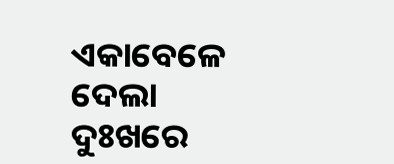ଏକାବେଳେ ଦେଲା ଦୁଃଖରେ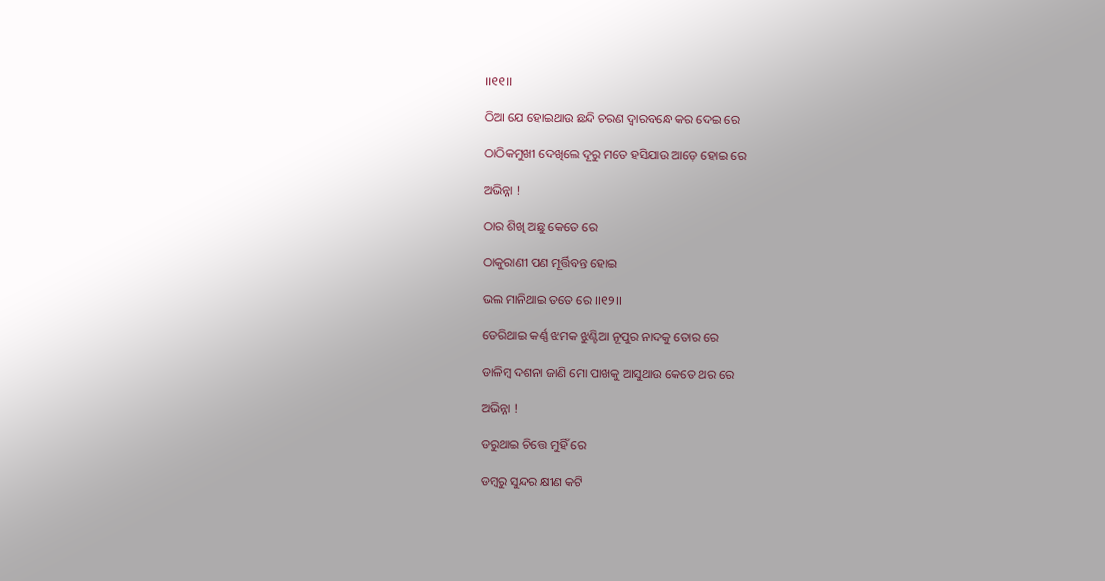।।୧୧।।

ଠିଆ ଯେ ହୋଇଥାଉ ଛନ୍ଦି ଚରଣ ଦ୍ୱାରବନ୍ଧେ କର ଦେଇ ରେ

ଠାଠିକମୁଖୀ ଦେଖିଲେ ଦୂରୁ ମତେ ହସିଯାଉ ଆଡ଼େ ହୋଇ ରେ

ଅଭିନ୍ନା !

ଠାର ଶିଖି ଅଛୁ କେତେ ରେ

ଠାକୁରାଣୀ ପଣ ମୂର୍ତ୍ତିବନ୍ତ ହୋଇ

ଭଲ ମାନିଥାଇ ତତେ ରେ ।।୧୨।।

ଡେରିଥାଇ କର୍ଣ୍ଣ ଝମକ ଝୁଣ୍ଟିଆ ନୂପୁର ନାଦକୁ ତୋର ରେ

ଡାଳିମ୍ବ ଦଶନା ଜାଣି ମୋ ପାଖକୁ ଆସୁଥାଉ କେତେ ଥର ରେ

ଅଭିନ୍ନା !

ଡରୁଥାଇ ଚିତ୍ତେ ମୁହିଁ ରେ

ଡମ୍ବରୁ ସୁନ୍ଦର କ୍ଷୀଣ କଟି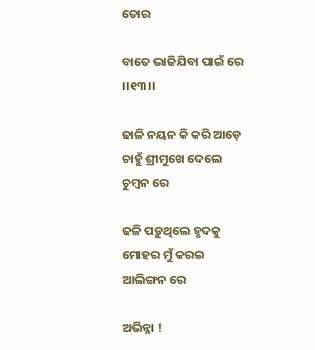ତୋର

ବାତେ ଭାଜିଯିବା ପାଇଁ ରେ ।।୧୩।।

ଢାଳି ନୟନ କି କରି ଆଡ଼େ ଚାହୁଁ ଶ୍ରୀମୁଖେ ଦେଲେ ଚୁମ୍ବନ ରେ

ଢଳି ପଡ଼ୁଥିଲେ ହୃଦକୁ ମୋହର ମୁଁ କରଇ ଆଲିଙ୍ଗନ ରେ

ଅଭିନ୍ନା !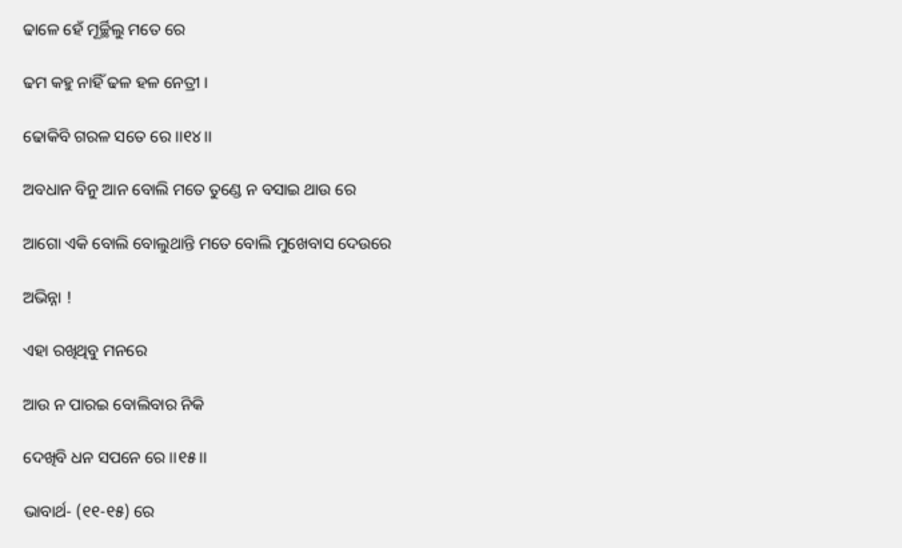ଢାଳେ ହେଁ ମୂର୍ଚ୍ଛିଲୁ ମତେ ରେ

ଢମ କହୁ ନାହିଁ ଢଳ ହଳ ନେତ୍ରୀ ।

ଢୋକିବି ଗରଳ ସତେ ରେ ।।୧୪।।

ଅବଧାନ ବିନୁ ଆନ ବୋଲି ମତେ ତୁଣ୍ଡେ ନ ବସାଇ ଥାଉ ରେ

ଆଗୋ ଏକି ବୋଲି ବୋଲୁଥାନ୍ତି ମତେ ବୋଲି ମୁଖେବାସ ଦେଉରେ

ଅଭିନ୍ନା !

ଏହା ରଖିଥିବୁ ମନରେ

ଆଉ ନ ପାରଇ ବୋଲିବାର ନିକି

ଦେଖିବି ଧନ ସପନେ ରେ ।।୧୫।।

ଭାବାର୍ଥ- (୧୧-୧୫) ରେ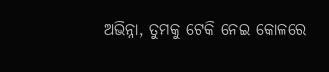ଅଭିନ୍ନା, ତୁମକୁ ଟେକି ନେଇ କୋଳରେ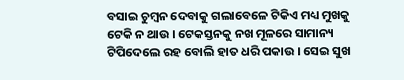ବସାଇ ଚୁମ୍ବନ ଦେବାକୁ ଗଲାବେଳେ ଟିକିଏ ମଧ୍ୟ ମୁଖକୁ ଟେକି ନ ଥାଉ । ଟେକସ୍ତନକୁ ନଖ ମୂଳରେ ସାମାନ୍ୟ ଟିପିଦେଲେ ରହ ବୋଲି ହାତ ଧରି ପକାଉ । ସେଇ ସୁଖ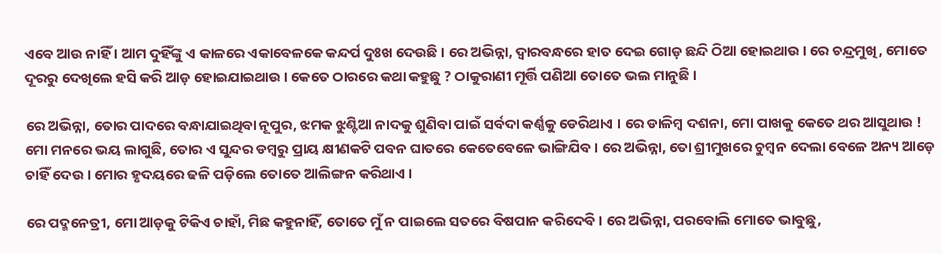ଏବେ ଆଉ ନାହିଁ । ଆମ ଦୁହିଁଙ୍କୁ ଏ କାଳରେ ଏକାବେଳକେ କନ୍ଦର୍ପ ଦୁଃଖ ଦେଉଛି । ରେ ଅଭିନ୍ନା, ଦ୍ଵାରବନ୍ଧରେ ହାତ ଦେଇ ଗୋଡ଼ ଛନ୍ଦି ଠିଆ ହୋଇଥାଉ । ରେ ଚନ୍ଦ୍ରମୁଖି, ମୋତେ ଦୂରରୁ ଦେଖିଲେ ହସି କରି ଆଡ଼ ହୋଇଯାଇଥାଉ । କେତେ ଠାରରେ କଥା କହୁଛୁ ? ଠାକୁରାଣୀ ମୂର୍ତ୍ତି ପଣିଆ ତୋତେ ଭଲ ମାନୁଛି ।

ରେ ଅଭିନ୍ନା, ତୋର ପାଦରେ ବନ୍ଧାଯାଇଥିବା ନୂପୁର, ଝମକ ଝୁଣ୍ଟିଆ ନାଦକୁ ଶୁଣିବା ପାଇଁ ସର୍ବଦା କର୍ଣ୍ଣକୁ ଡେରିଥାଏ । ରେ ଡାଳିମ୍ବ ଦଶନା, ମୋ ପାଖକୁ କେତେ ଥର ଆସୁଥାଉ ! ମୋ ମନରେ ଭୟ ଲାଗୁଛି, ତୋର ଏ ସୁନ୍ଦର ଡମ୍ବରୁ ପ୍ରାୟ କ୍ଷୀଣକଟି ପବନ ଘାତରେ କେତେବେଳେ ଭାଙ୍ଗିଯିବ । ରେ ଅଭିନ୍ନା, ତୋ ଶ୍ରୀମୁଖରେ ଚୁମ୍ବନ ଦେଲା ବେଳେ ଅନ୍ୟ ଆଡ଼େ ଚାହିଁ ଦେଉ । ମୋର ହୃଦୟରେ ଢଳି ପଡ଼ିଲେ ତୋତେ ଆଲିଙ୍ଗନ କରିଥାଏ ।

ରେ ପଦ୍ମନେତ୍ରୀ, ମୋ ଆଡ଼କୁ ଟିକିଏ ଚାହାଁ, ମିଛ କହୁନାହିଁ, ତୋତେ ମୁଁ ନ ପାଇଲେ ସତରେ ବିଷପାନ କରିଦେବି । ରେ ଅଭିନ୍ନା, ପରବୋଲି ମୋତେ ଭାବୁଛୁ,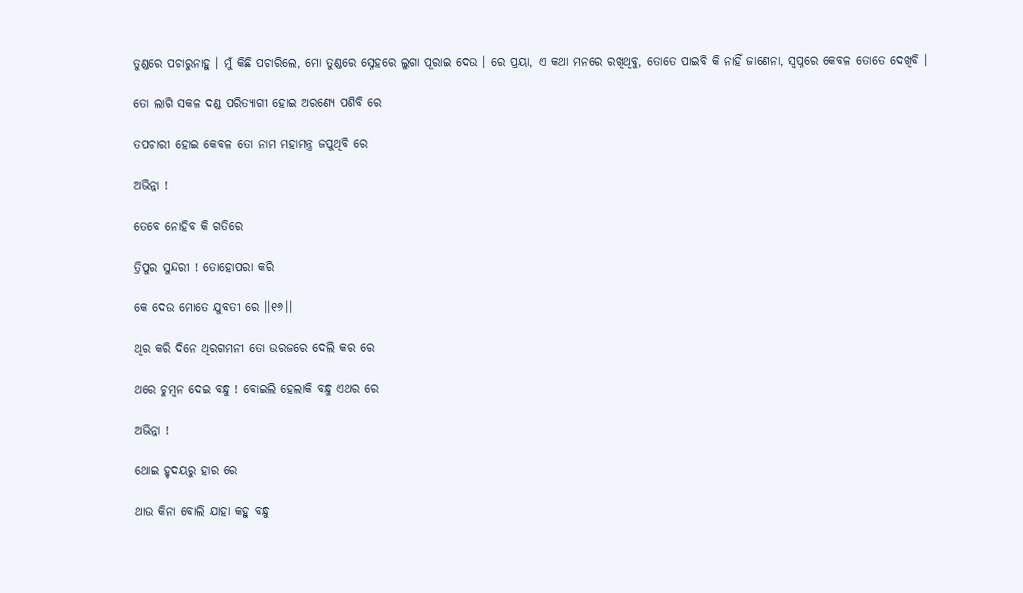ତୁଣ୍ଡରେ ପଚାରୁନାହୁ । ମୁଁ କିଛି ପଚାରିଲେ, ମୋ ତୁଣ୍ଡରେ ସ୍ନେହରେ ଲୁଗା ପୂରାଇ ଦେଉ । ରେ ପ୍ରୟା, ଏ କଥା ମନରେ ରଖିଥିବୁ, ତୋତେ ପାଇବି କି ନାହିଁ ଜାଣେନା, ସ୍ୱପ୍ନରେ କେବଳ ତୋତେ ଦେଖିବି ।

ତୋ ଲାଗି ସକଳ ଦଣ୍ଡ ପରିତ୍ୟାଗୀ ହୋଇ ଅରଣ୍ୟେ ପଶିବି ରେ

ତପଚାରୀ ହୋଇ କେବଳ ତୋ ନାମ ମହାମନ୍ତ୍ର ଜପୁଥିବି ରେ

ଅଭିନ୍ନା !

ତେବେ ନୋହିବ କି ଗତିରେ

ତ୍ରିପୁର ସୁନ୍ଦରୀ ! ତୋହୋପରା କରି

କେ ଦେଉ ମୋତେ ଯୁବତୀ ରେ ।।୧୬।।

ଥିର କରି ଦିନେ ଥିରଗମନୀ ତୋ ଉରଜରେ ଦେଲି କର ରେ

ଥରେ ଚୁମ୍ବନ ଦେଇ ବନ୍ଧୁ ! ବୋଇଲି ହେଲାକି ବନ୍ଧୁ ଏଥର ରେ

ଅଭିନ୍ନା !

ଥୋଇ ହୃଦୟରୁ ହାର ରେ

ଥାଉ କିନା ବୋଲି ଯାହା କହୁ ବନ୍ଧୁ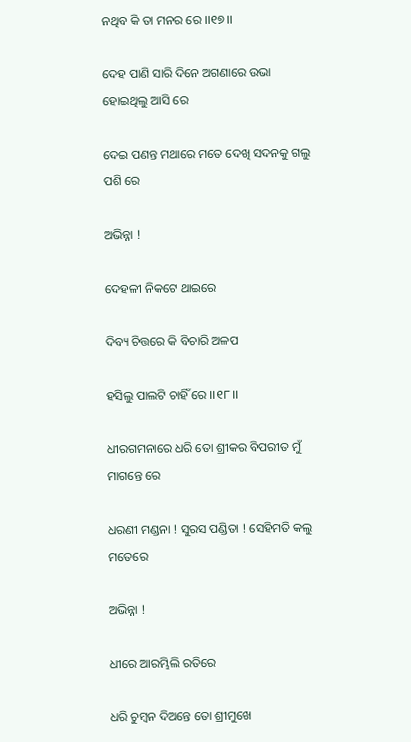ନଥିବ କି ତା ମନର ରେ ।।୧୭।।

ଦେହ ପାଣି ସାରି ଦିନେ ଅଗଣାରେ ଉଭା ହୋଇଥିଲୁ ଆସି ରେ

ଦେଇ ପଣନ୍ତ ମଥାରେ ମତେ ଦେଖି ସଦନକୁ ଗଲୁ ପଶି ରେ

ଅଭିନ୍ନା !

ଦେହଳୀ ନିକଟେ ଥାଇରେ

ଦିବ୍ୟ ଚିତ୍ତରେ କି ବିଚାରି ଅଳପ

ହସିଲୁ ପାଲଟି ଚାହିଁ ରେ ।।୧୮।।

ଧୀରଗମନାରେ ଧରି ତୋ ଶ୍ରୀକର ବିପରୀତ ମୁଁ ମାଗନ୍ତେ ରେ

ଧରଣୀ ମଣ୍ଡନା ! ସୁରସ ପଣ୍ଡିତା ! ସେହିମତି କଲୁ ମତେରେ

ଅଭିନ୍ନା !

ଧୀରେ ଆରମ୍ଭିଲି ରତିରେ

ଧରି ଚୁମ୍ବନ ଦିଅନ୍ତେ ତୋ ଶ୍ରୀମୁଖେ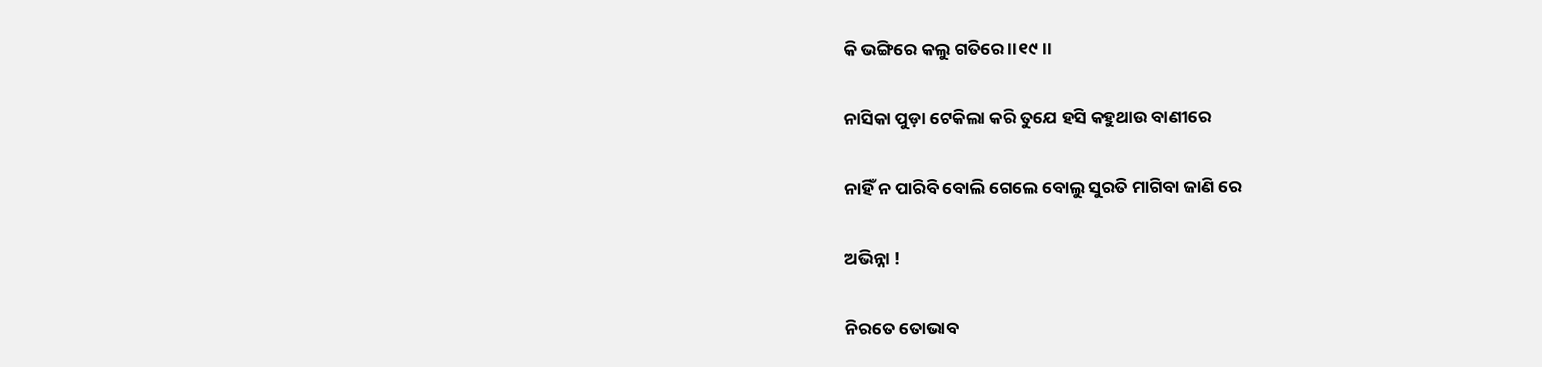କି ଭଙ୍ଗିରେ କଲୁ ଗତିରେ ।।୧୯।।

ନାସିକା ପୁଡ଼ା ଟେକିଲା କରି ତୁଯେ ହସି କହୁଥାଉ ବାଣୀରେ

ନାହିଁ ନ ପାରିବି ବୋଲି ଗେଲେ ବୋଲୁ ସୁରତି ମାଗିବା ଜାଣି ରେ

ଅଭିନ୍ନା !

ନିରତେ ତୋଭାବ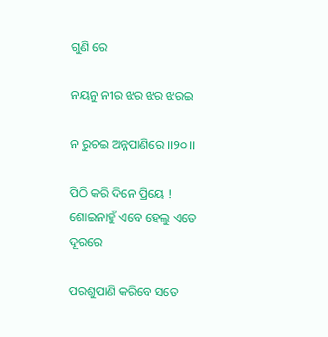ଗୁଣି ରେ

ନୟନୁ ନୀର ଝର ଝର ଝରଇ

ନ ରୁଚଇ ଅନ୍ନପାଣିରେ ।।୨୦।।

ପିଠି କରି ଦିନେ ପ୍ରିୟେ ! ଶୋଇନାହୁଁ ଏବେ ହେଲୁ ଏତେ ଦୂରରେ

ପରଶୁପାଣି କରିବେ ସତେ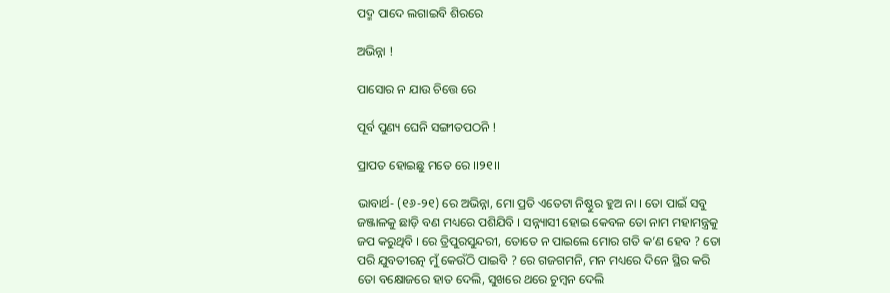ପଦ୍ମ ପାଦେ ଲଗାଇବି ଶିରରେ

ଅଭିନ୍ନା !

ପାସୋର ନ ଯାଉ ଚିତ୍ତେ ରେ

ପୂର୍ବ ପୁଣ୍ୟ ଘେନି ସଙ୍ଗୀତପଠନି !

ପ୍ରାପତ ହୋଇଛୁ ମତେ ରେ ।।୨୧।।

ଭାବାର୍ଥ- (୧୬-୨୧) ରେ ଅଭିନ୍ନା, ମୋ ପ୍ରତି ଏତେଟା ନିଷ୍ଠୁର ହୁଅ ନା । ତୋ ପାଇଁ ସବୁ ଜଞ୍ଜାଳକୁ ଛାଡ଼ି ବଣ ମଧ୍ୟରେ ପଶିଯିବି । ସନ୍ନ୍ୟାସୀ ହୋଇ କେବଳ ତୋ ନାମ ମହାମନ୍ତ୍ରକୁ ଜପ କରୁଥିବି । ରେ ତ୍ରିପୁରସୁନ୍ଦରୀ, ତୋତେ ନ ପାଇଲେ ମୋର ଗତି କ’ଣ ହେବ ? ତୋ ପରି ଯୁବତୀରତ୍ନ ମୁଁ କେଉଁଠି ପାଇବି ? ରେ ଗଜଗମନି, ମନ ମଧ୍ୟରେ ଦିନେ ସ୍ଥିର କରି ତୋ ବକ୍ଷୋଜରେ ହାତ ଦେଲି, ସୁଖରେ ଥରେ ଚୁମ୍ବନ ଦେଲି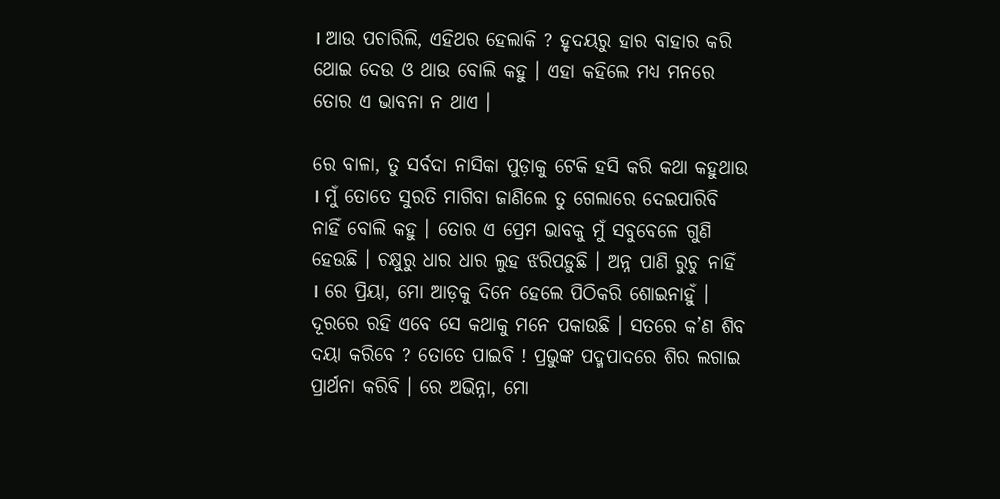। ଆଉ ପଚାରିଲି, ଏହିଥର ହେଲାକି ? ହୃଦୟରୁ ହାର ବାହାର କରି ଥୋଇ ଦେଉ ଓ ଥାଉ ବୋଲି କହୁ । ଏହା କହିଲେ ମଧ୍ୟ ମନରେ ତୋର ଏ ଭାବନା ନ ଥାଏ ।

ରେ ବାଳା, ତୁ ସର୍ବଦା ନାସିକା ପୁଡ଼ାକୁ ଟେକି ହସି କରି କଥା କହୁଥାଉ । ମୁଁ ତୋତେ ସୁରତି ମାଗିବା ଜାଣିଲେ ତୁ ଗେଲାରେ ଦେଇପାରିବି ନାହିଁ ବୋଲି କହୁ । ତୋର ଏ ପ୍ରେମ ଭାବକୁ ମୁଁ ସବୁବେଳେ ଗୁଣି ହେଉଛି । ଚକ୍ଷୁରୁ ଧାର ଧାର ଲୁହ ଝରିପଡ଼ୁଛି । ଅନ୍ନ ପାଣି ରୁଚୁ ନାହିଁ । ରେ ପ୍ରିୟା, ମୋ ଆଡ଼କୁ ଦିନେ ହେଲେ ପିଠିକରି ଶୋଇନାହୁଁ । ଦୂରରେ ରହି ଏବେ ସେ କଥାକୁ ମନେ ପକାଉଛି । ସତରେ କ’ଣ ଶିବ ଦୟା କରିବେ ? ତୋତେ ପାଇବି ! ପ୍ରଭୁଙ୍କ ପଦ୍ମପାଦରେ ଶିର ଲଗାଇ ପ୍ରାର୍ଥନା କରିବି । ରେ ଅଭିନ୍ନା, ମୋ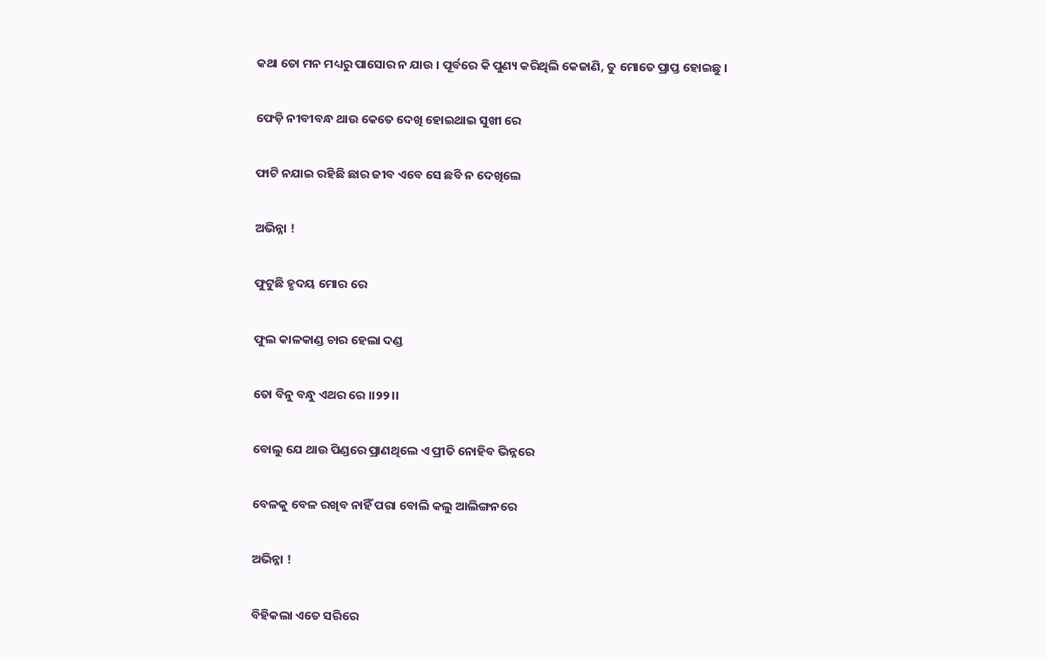କଥା ତୋ ମନ ମଧ୍ୟରୁ ପାସୋର ନ ଯାଉ । ପୂର୍ବରେ କି ପୁଣ୍ୟ କରିଥିଲି କେଜାଣି, ତୁ ମୋତେ ପ୍ରାପ୍ତ ହୋଇଛୁ ।

ଫେଡ଼ି ନୀବୀବନ୍ଧ ଥାଉ କେତେ ଦେଖି ହୋଇଥାଇ ସୁଖୀ ରେ

ଫାଟି ନଯାଇ ରହିଛି ଛାର ଜୀବ ଏବେ ସେ ଛବି ନ ଦେଖିଲେ

ଅଭିନ୍ନା !

ଫୁଟୁଛି ହୃଦୟ ମୋର ରେ

ଫୁଲ କାଳକାଣ୍ଡ ଚାର ହେଲା ଦଣ୍ଡ

ତୋ ବିନୁ ବନ୍ଧୁ ଏଥର ରେ ।।୨୨।।

ବୋଲୁ ଯେ ଥାଉ ପିଣ୍ଡରେ ପ୍ରାଣଥିଲେ ଏ ପ୍ରୀତି ନୋହିବ ଭିନ୍ନରେ

ବେଳକୁ ବେଳ ରଖିବ ନାହିଁ ପରା ବୋଲି କଲୁ ଆଲିଙ୍ଗନରେ

ଅଭିନ୍ନା !

ବିହିକଲା ଏତେ ସରିରେ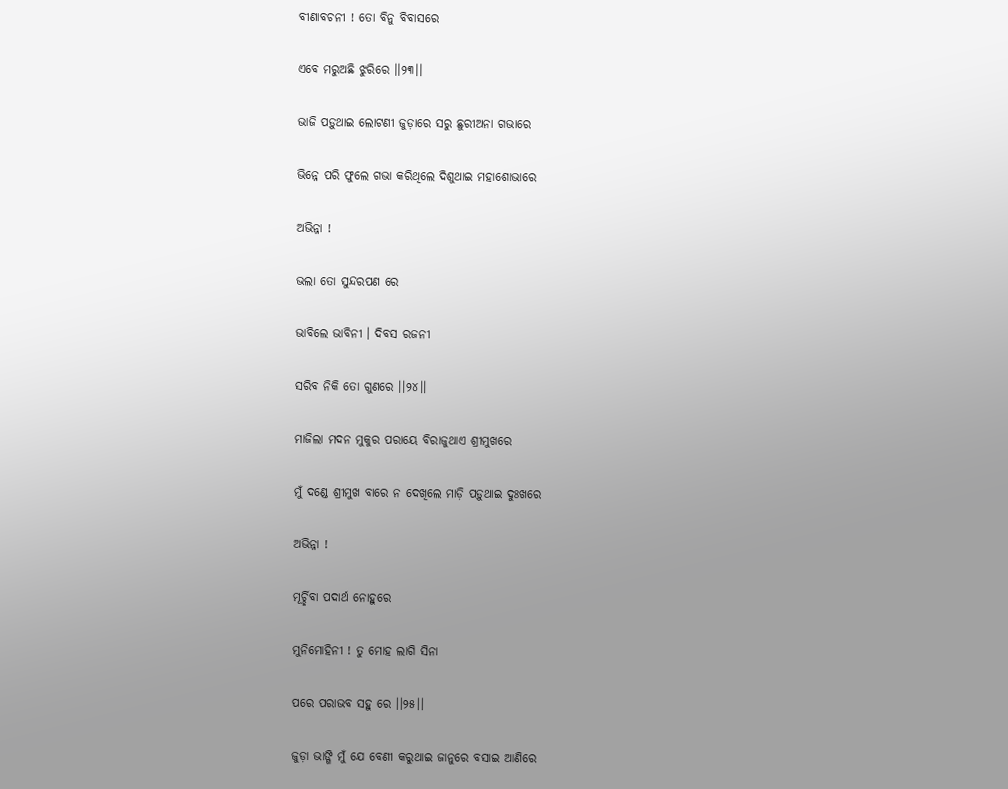ବୀଣାବଚନୀ ! ତୋ ବିନୁ ବିବାସରେ

ଏବେ ମରୁଅଛି ଝୁରିରେ ।।୨୩।।

ଭାଜି ପଡ଼ୁଥାଇ ଲୋଟଣୀ ଜୁଡ଼ାରେ ସରୁ ଛୁରୀଅନା ଗଭାରେ

ଭିନ୍ନେ ପରି ଫୁଲେ ଗଭା କରିଥିଲେ ଦିଶୁଥାଇ ମହାଶୋଭାରେ

ଅଭିନ୍ନା !

ଭଲା ତୋ ସୁନ୍ଦରପଣ ରେ

ଭାବିଲେ ଭାବିନୀ । ଦିବସ ରଜନୀ

ସରିବ ନିକି ତୋ ଗୁଣରେ ।।୨୪।।

ମାଜିଲା ମଦନ ମୁକୁର ପରାୟେ ବିରାଜୁଥାଏ ଶ୍ରୀମୁଖରେ

ମୁଁ ଦଣ୍ଡେ ଶ୍ରୀମୁଖ ବାରେ ନ ଦେଖିଲେ ମାଡ଼ି ପଡ଼ୁଥାଇ ଦୁଃଖରେ

ଅଭିନ୍ନା !

ମୂର୍ଚ୍ଛିବା ପଦାର୍ଥ ନୋହୁରେ

ମୁନିମୋହିନୀ ! ତୁ ମୋହ ଲାଗି ସିନା

ପରେ ପରାଭବ ସହୁ ରେ ।।୨୫।।

ଜୁଡ଼ା ଭାଙ୍ଗି ମୁଁ ଯେ ବେଣୀ କରୁଥାଇ ଜାନୁରେ ବସାଇ ଆଣିରେ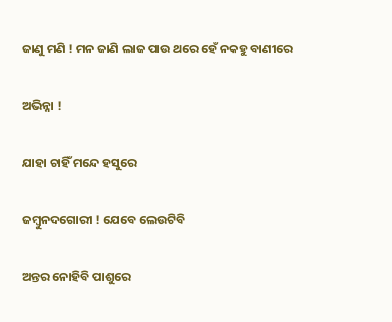ଜାଣୁ ମଣି ! ମନ ଜାଣି ଲାଜ ପାଉ ଥରେ ହେଁ ନକହୁ ବାଣୀରେ

ଅଭିନ୍ନା !

ଯାହା ଚାହିଁ ମନ୍ଦେ ହସୁରେ

ଜମ୍ବୁନଦଗୋରୀ ! ଯେବେ ଲେଉଟିବି

ଅନ୍ତର ନୋହିବି ପାଶୁରେ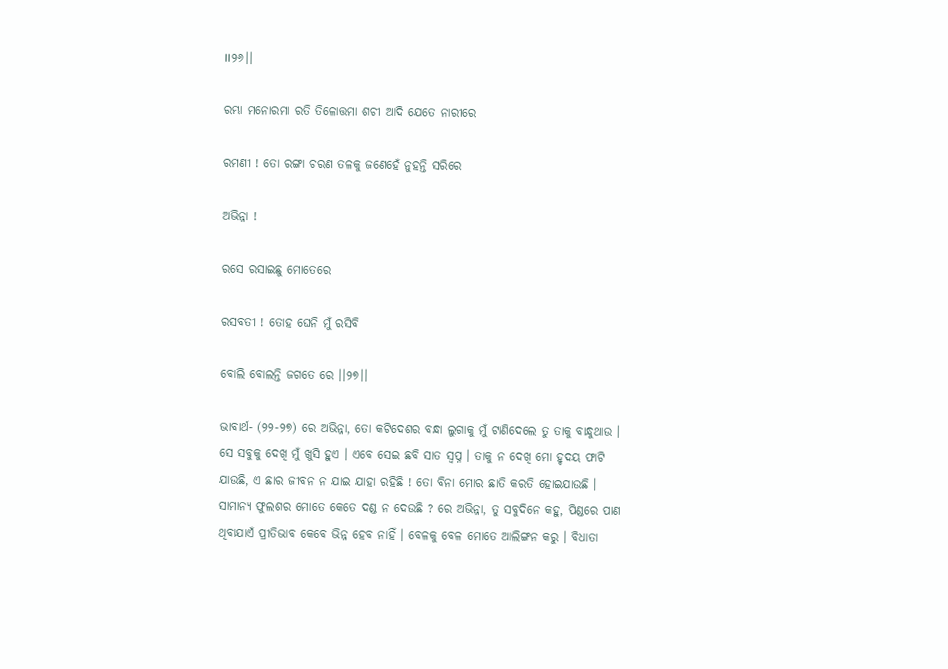।।୨୬।।

ରମ୍ଭା ମନୋରମା ରତି ତିଳୋତ୍ତମା ଶଚୀ ଆଦି ଯେତେ ନାରୀରେ

ରମଣୀ ! ତୋ ରଙ୍ଗା ଚରଣ ତଳକୁ ଜଣେହେଁ ନୁହନ୍ତି ସରିରେ

ଅଭିନ୍ନା !

ରସେ ରସାଇଛୁ ମୋତେରେ

ରସବତୀ ! ତୋହ ଘେନି ମୁଁ ରସିବି

ବୋଲି ବୋଲନ୍ତି ଜଗତେ ରେ ।।୨୭।।

ଭାବାର୍ଥ- (୨୨-୨୭) ରେ ଅଭିନ୍ନା, ତୋ କଟିଦେଶର ବନ୍ଧା ଲୁଗାକୁ ମୁଁ ଟାଣିଦେଲେ ତୁ ତାକୁ ବାନ୍ଧୁଥାଉ । ସେ ସବୁକୁ ଦେଖି ମୁଁ ଖୁସି ହୁଏ । ଏବେ ସେଇ ଛବି ସାତ ସ୍ଵପ୍ନ । ତାକୁ ନ ଦେଖି ମୋ ହୃଦୟ ଫାଟି ଯାଉଛି, ଏ ଛାର ଜୀବନ ନ ଯାଇ ଯାହା ରହିଛି ! ତୋ ବିନା ମୋର ଛାତି କରତି ହୋଇଯାଉଛି । ସାମାନ୍ୟ ଫୁଲଶର ମୋତେ କେତେ ଦଣ୍ଡ ନ ଦେଉଛି ? ରେ ଅଭିନ୍ନା, ତୁ ସବୁଦିନେ କହୁ, ପିଣ୍ଡରେ ପାଣ ଥିବାଯାଏଁ ପ୍ରୀତିଭାବ କେବେ ଭିନ୍ନ ହେବ ନାହିଁ । ବେଳକୁ ବେଳ ମୋତେ ଆଲିଙ୍ଗନ କରୁ । ବିଧାତା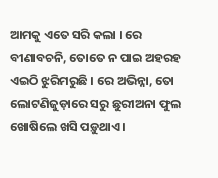ଆମକୁ ଏତେ ସରି କଲା । ରେ ବୀଣାବଚନି, ତୋତେ ନ ପାଇ ଅହରହ ଏଇଠି ଝୁରିମରୁଛି । ରେ ଅଭିନ୍ନା, ତୋ ଲୋଟଣିଜୁଡ଼ାରେ ସରୁ ଛୁରୀଅନା ଫୁଲ ଖୋଷିଲେ ଖସି ପଡ଼ୁଥାଏ ।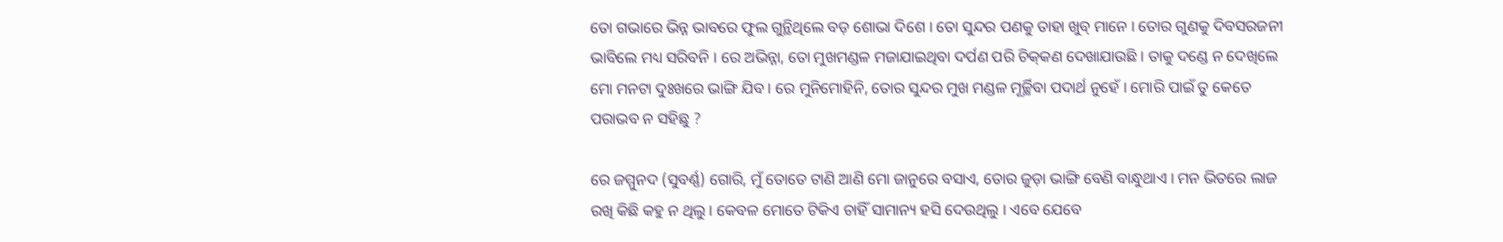ତୋ ଗଭାରେ ଭିନ୍ନ ଭାବରେ ଫୁଲ ଗୁନ୍ଥିଥିଲେ ବଡ଼ ଶୋଭା ଦିଶେ । ତୋ ସୁନ୍ଦର ପଣକୁ ତାହା ଖୁବ୍‌ ମାନେ । ତୋର ଗୁଣକୁ ଦିବସରଜନୀ ଭାବିଲେ ମଧ୍ୟ ସରିବନି । ରେ ଅଭିନ୍ନା, ତୋ ମୁଖମଣ୍ଡଳ ମଜାଯାଇଥିବା ଦର୍ପଣ ପରି ଚିକ୍‍କଣ ଦେଖାଯାଉଛି । ତାକୁ ଦଣ୍ଡେ ନ ଦେଖିଲେ ମୋ ମନଟା ଦୁଃଖରେ ଭାଙ୍ଗି ଯିବ । ରେ ମୁନିମୋହିନି, ତୋର ସୁନ୍ଦର ମୁଖ ମଣ୍ଡଳ ମୂର୍ଚ୍ଛିବା ପଦାର୍ଥ ନୁହେଁ । ମୋରି ପାଇଁ ତୁ କେତେ ପରାଭବ ନ ସହିଛୁ ?

ରେ ଜମ୍ମୁନଦ (ସୁବର୍ଣ୍ଣ) ଗୋରି, ମୁଁ ତୋତେ ଟାଣି ଆଣି ମୋ ଜାନୁରେ ବସାଏ, ତୋର ଜୁଡ଼ା ଭାଙ୍ଗି ବେଣି ବାନ୍ଧୁଥାଏ । ମନ ଭିତରେ ଲାଜ ରଖି କିଛି କହୁ ନ ଥିଲୁ । କେବଳ ମୋତେ ଟିକିଏ ଚାହିଁ ସାମାନ୍ୟ ହସି ଦେଉଥିଲୁ । ଏବେ ଯେବେ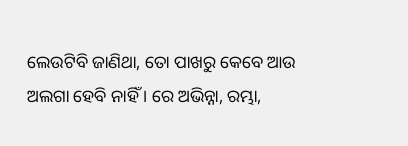ଲେଉଟିବି ଜାଣିଥା, ତୋ ପାଖରୁ କେବେ ଆଉ ଅଲଗା ହେବି ନାହିଁ । ରେ ଅଭିନ୍ନା, ରମ୍ଭା,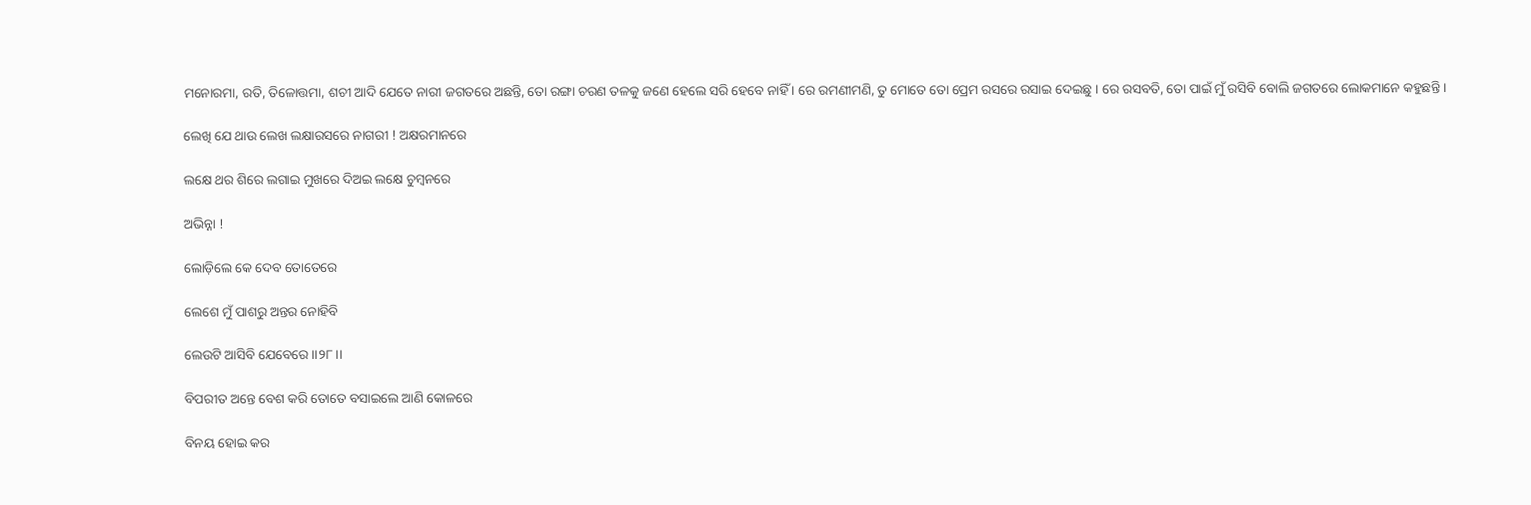ମନୋରମା, ରତି, ତିଳୋତ୍ତମା, ଶଚୀ ଆଦି ଯେତେ ନାରୀ ଜଗତରେ ଅଛନ୍ତି, ତୋ ରଙ୍ଗା ଚରଣ ତଳକୁ ଜଣେ ହେଲେ ସରି ହେବେ ନାହିଁ । ରେ ରମଣୀମଣି, ତୁ ମୋତେ ତୋ ପ୍ରେମ ରସରେ ରସାଇ ଦେଇଛୁ । ରେ ରସବତି, ତୋ ପାଇଁ ମୁଁ ରସିବି ବୋଲି ଜଗତରେ ଲୋକମାନେ କହୁଛନ୍ତି ।

ଲେଖି ଯେ ଥାଉ ଲେଖ ଲକ୍ଷାରସରେ ନାଗରୀ ! ଅକ୍ଷରମାନରେ

ଲକ୍ଷେ ଥର ଶିରେ ଲଗାଇ ମୁଖରେ ଦିଅଇ ଲକ୍ଷେ ଚୁମ୍ବନରେ

ଅଭିନ୍ନା !

ଲୋଡ଼ିଲେ କେ ଦେବ ତୋତେରେ

ଲେଶେ ମୁଁ ପାଶରୁ ଅନ୍ତର ନୋହିବି

ଲେଉଟି ଆସିବି ଯେବେରେ ।।୨୮।।

ବିପରୀତ ଅନ୍ତେ ବେଶ କରି ତୋତେ ବସାଇଲେ ଆଣି କୋଳରେ

ବିନୟ ହୋଇ କର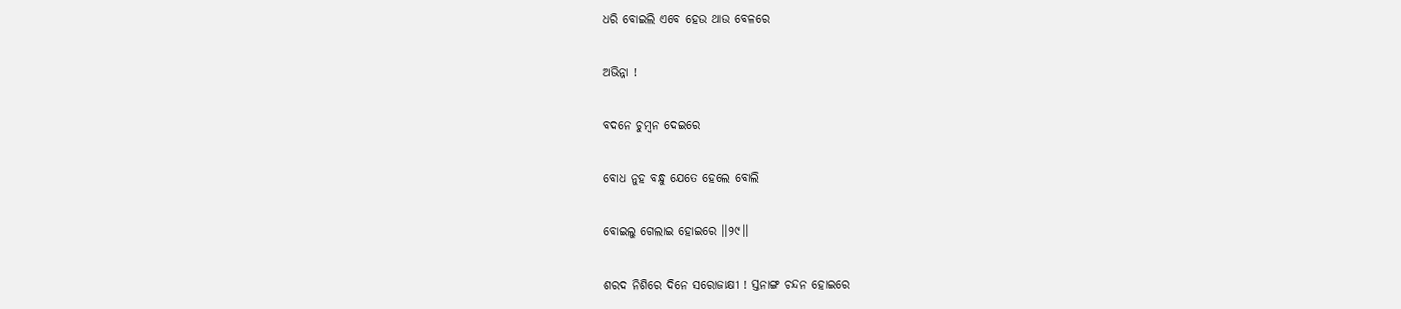ଧରି ବୋଇଲି ଏବେ ହେଉ ଥାଉ ବେଳରେ

ଅଭିନ୍ନା !

ବଦନେ ଚୁମ୍ବନ ଦେଇରେ

ବୋଧ ନୁହ ବନ୍ଧୁ ଯେତେ ହେଲେ ବୋଲି

ବୋଇଲୁ ଗେଲାଇ ହୋଇରେ ।।୨୯।।

ଶରଦ ନିଶିରେ ଦିନେ ସରୋଜାକ୍ଷୀ ! ସ୍ତନାଙ୍ଗ ଚନ୍ଦନ ହୋଇରେ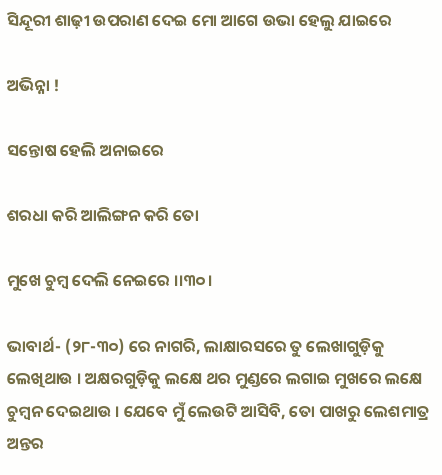ସିନ୍ଦୂରୀ ଶାଢ଼ୀ ଉପରାଣ ଦେଇ ମୋ ଆଗେ ଉଭା ହେଲୁ ଯାଇରେ

ଅଭିନ୍ନା !

ସନ୍ତୋଷ ହେଲି ଅନାଇରେ

ଶରଧା କରି ଆଲିଙ୍ଗନ କରି ତୋ

ମୁଖେ ଚୁମ୍ବ ଦେଲି ନେଇରେ ।।୩୦।

ଭାବାର୍ଥ- (୨୮-୩୦) ରେ ନାଗରି, ଲାକ୍ଷାରସରେ ତୁ ଲେଖାଗୁଡ଼ିକୁ ଲେଖିଥାଉ । ଅକ୍ଷରଗୁଡ଼ିକୁ ଲକ୍ଷେ ଥର ମୁଣ୍ଡରେ ଲଗାଇ ମୁଖରେ ଲକ୍ଷେ ଚୁମ୍ବନ ଦେଇଥାଉ । ଯେବେ ମୁଁ ଲେଉଟି ଆସିବି, ତୋ ପାଖରୁ ଲେଶମାତ୍ର ଅନ୍ତର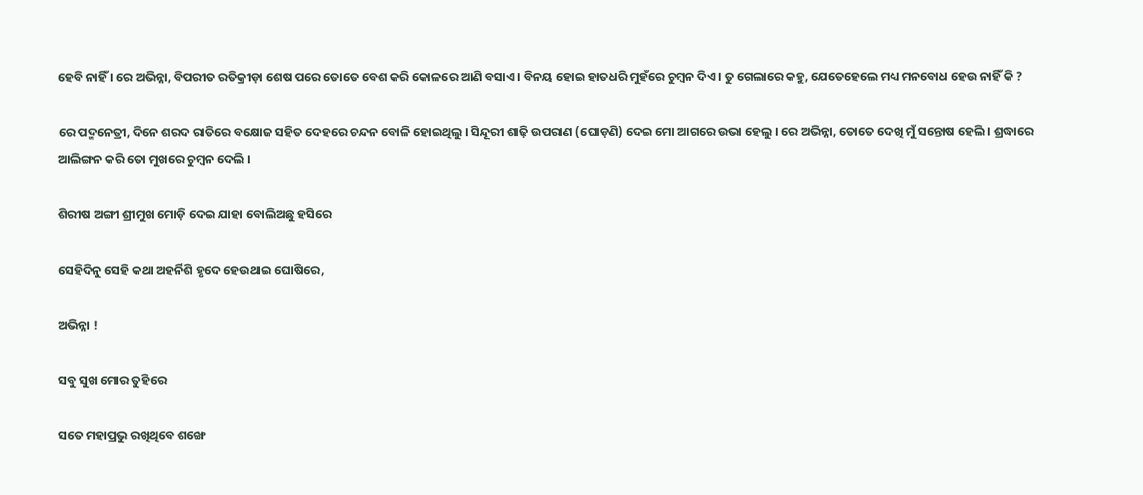ହେବି ନାହିଁ । ରେ ଅଭିନ୍ନା, ବିପରୀତ ରତିକ୍ରୀଡ଼ା ଶେଷ ପରେ ତୋତେ ବେଶ କରି କୋଳରେ ଆଣି ବସାଏ । ବିନୟ ହୋଇ ହାତଧରି ମୁହଁରେ ଚୁମ୍ବନ ଦିଏ । ତୁ ଗେଲାରେ କହୁ, ଯେତେହେଲେ ମଧ୍ୟ ମନବୋଧ ହେଉ ନାହିଁ କି ?

ରେ ପଦ୍ମନେତ୍ରୀ, ଦିନେ ଶରଦ ରାତିରେ ବକ୍ଷୋଜ ସହିତ ଦେହରେ ଚନ୍ଦନ ବୋଳି ହୋଇଥିଲୁ । ସିନ୍ଦୂରୀ ଶାଢ଼ି ଉପରାଣ (ଘୋଡ଼ଣି) ଦେଇ ମୋ ଆଗରେ ଉଭା ହେଲୁ । ରେ ଅଭିନ୍ନା, ତୋତେ ଦେଖି ମୁଁ ସନ୍ତୋଷ ହେଲି । ଶ୍ରଦ୍ଧାରେ ଆଲିଙ୍ଗନ କରି ତୋ ମୁଖରେ ଚୁମ୍ବନ ଦେଲି ।

ଶିରୀଷ ଅଙ୍ଗୀ ଶ୍ରୀମୁଖ ମୋଡ଼ି ଦେଇ ଯାହା ବୋଲିଅଛୁ ହସିରେ

ସେହିଦିନୁ ସେହି କଥା ଅହର୍ନିଶି ହୃଦେ ହେଉଥାଇ ଘୋଷିରେ,

ଅଭିନ୍ନା !

ସବୁ ସୁଖ ମୋର ତୁହିରେ

ସତେ ମହାପ୍ରଭୁ ରଖିଥିବେ ଶଙ୍ଖେ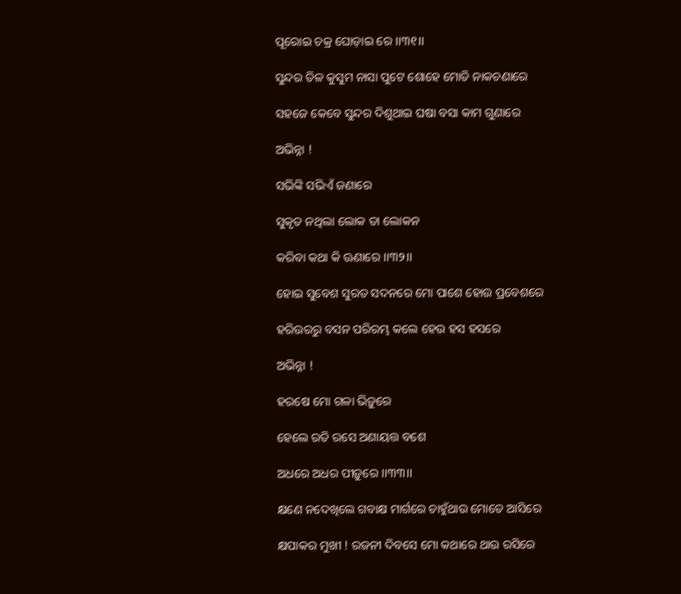ପୂରୋଇ ଚକ୍ର ଘୋଡ଼ାଇ ରେ ।।୩୧।।

ସୁନ୍ଦର ତିଳ କୁସୁମ ନାସା ପୁଟେ ଶୋହେ ମୋତି ନାକଚଣାରେ

ସହଜେ କେବେ ସୁନ୍ଦର ଦିଶୁଥାଇ ଘଷା ବସା କାମ ଗୁଣାରେ

ଅଭିନ୍ନା !

ସଭିଙ୍କି ସଭିଏଁ ଜଣାରେ

ସୁକୃତ ନଥିଲା ଲୋକ ତା ଲୋକନ

କରିବା କଥା କି ଊଣାରେ ।।୩୨।।

ହୋଇ ସୁବେଶ ସୁରତ ସଦନରେ ମୋ ପାଶେ ହୋଉ ପ୍ରବେଶରେ

ହରିଉରରୁ ବସନ ପରିରମ୍ଭ କଲେ ହେଉ ହସ ହସରେ

ଅଭିନ୍ନା !

ହରଷେ ମୋ ଗଳା ଭିଡ଼ୁରେ

ହେଲେ ରତି ରସେ ଅଣାୟତ୍ତ ବଶେ

ଅଧରେ ଅଧର ପୀଡ଼ୁରେ ।।୩୩।।

କ୍ଷଣେ ନଦେଖିଲେ ଗବାକ୍ଷ ମାର୍ଗରେ ଚାହୁଁଥାଉ ମୋତେ ଆସିରେ

କ୍ଷପାକର ମୁଖୀ ! ରଜନୀ ଦିବସେ ମୋ କଥାରେ ଥାଉ ରସିରେ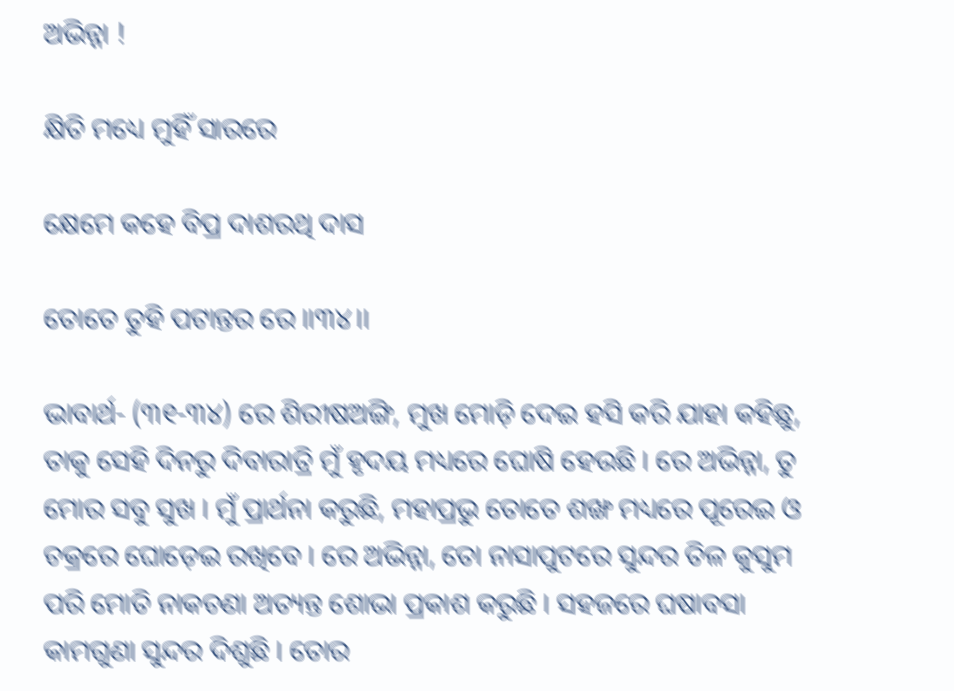ଅଭିନ୍ନା !

କ୍ଷିତି ମଧ୍ୟେ ମୁହିଁ ସାରରେ

କ୍ଷେମେ କହେ ବିପ୍ର ଦାଶରଥି ଦାସ

ତୋତେ ତୁହି ପଟାନ୍ତର ରେ ।।୩୪।।

ଭାବାର୍ଥ- (୩୧-୩୪) ରେ ଶିରୀଷଅଙ୍ଗି, ମୁଖ ମୋଡ଼ି ଦେଇ ହସି କରି ଯାହା କହିଛୁ, ତାକୁ ସେହି ଦିନରୁ ଦିବାରାତ୍ରି ମୁଁ ହୃଦୟ ମଧ୍ୟରେ ଘୋଷି ହେଉଛି । ରେ ଅଭିନ୍ନା, ତୁ ମୋର ସବୁ ସୁଖ । ମୁଁ ପ୍ରାର୍ଥନା କରୁଛି, ମହାପ୍ରଭୁ ତୋତେ ଶଙ୍ଖ ମଧ୍ୟରେ ପୂରେଇ ଓ ଚକ୍ରରେ ଘୋଡ଼େଇ ରଖିବେ । ରେ ଅଭିନ୍ନା, ତୋ ନାସାପୁଟରେ ସୁନ୍ଦର ତିଳ କୁସୁମ ପରି ମୋତି ନାକଚଣା ଅତ୍ୟନ୍ତ ଶୋଭା ପ୍ରକାଶ କରୁଛି । ସହଜରେ ଘଷାବସା କାମଗୁଣା ସୁନ୍ଦର ଦିଶୁଛି । ତୋର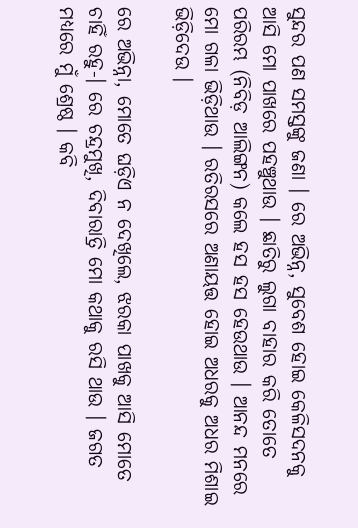ସୁନ୍ଦର ପଣ ସମସ୍ତଙ୍କୁ ଜଣା । ରେ ଅଭିନ୍ନ, ସୁବେଶ ହୋଇ କେଳିସଦନକୁ ଆସି ମୋ ପାଖରେ ପହଞ୍ଚୁଥାଉ । ଛାତିରୁ ଲୁଗା ବାହାର କରି ତୋତେ ପରିରମ୍ଭ (ନିବିଡ଼ ଆଲିଙ୍ଗନ) କଲେ ହସ ହସ ହେଉଥାଉ । ଆନନ୍ଦ ମନରେ ମୋ ଗଳା ଭିଡ଼ିଥାଉ । ରତିରସରେ ଅଣାୟତ୍ତ ହୋଇ ଅଧରକୁ ଅଧର ମିଶାଇ ଭିଡ଼ିଦେଉ ।

ରେ ଅଭିନ୍ନା, ମୋତେ ଘଡ଼ିଏ ନ ଦେଖିଲେ, ଝରକା ପାଖକୁ ଆସି ମୋତେ ଚାହିଁ ରହୁ-। ରେ ଚନ୍ଦ୍ରମୁଖି, ଦିବାରାତ୍ରି ମୋ କଥାକୁ ରସି ଥାଉ । ଜଗତ ମଧ୍ୟରେ ମୁଁ ଶ୍ରେଷ୍ଠ । କବି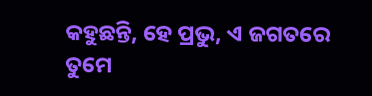କହୁଛନ୍ତି, ହେ ପ୍ରଭୁ, ଏ ଜଗତରେ ତୁମେ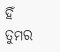ହିଁ ତୁମର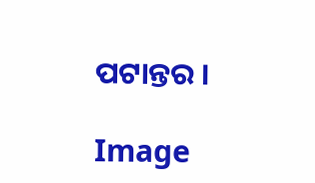ପଟାନ୍ତର ।

Image